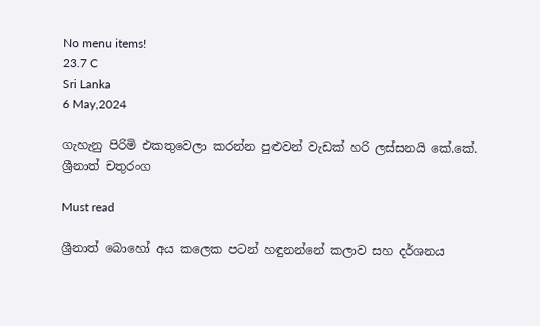No menu items!
23.7 C
Sri Lanka
6 May,2024

ගැහැනු පිරිමි එකතුවෙලා කරන්න පුළුවන් වැඩක් හරි ලස්සනයි‍‍ කේ.කේ. ශ්‍රීනාත් චතුරංග

Must read

ශ්‍රීනාත් බොහෝ අය කලෙක පටන් හඳුනන්නේ කලාව සහ දර්ශනය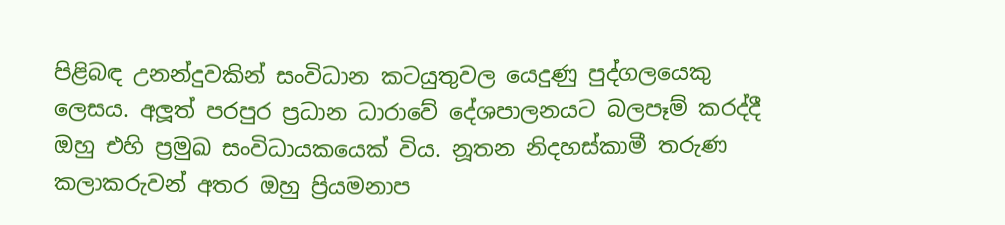පිළිබඳ උනන්දුවකින් සංවිධාන කටයුතුවල යෙදුණු පුද්ගලයෙකු ලෙසය. අලූ‍ත් පරපුර ප්‍රධාන ධාරාවේ දේශපාලනයට බලපෑම් කරද්දී ඔහු එහි ප්‍රමුඛ සංවිධායකයෙක් විය. නූතන නිදහස්කාමී තරුණ කලාකරුවන් අතර ඔහු ප්‍රියමනාප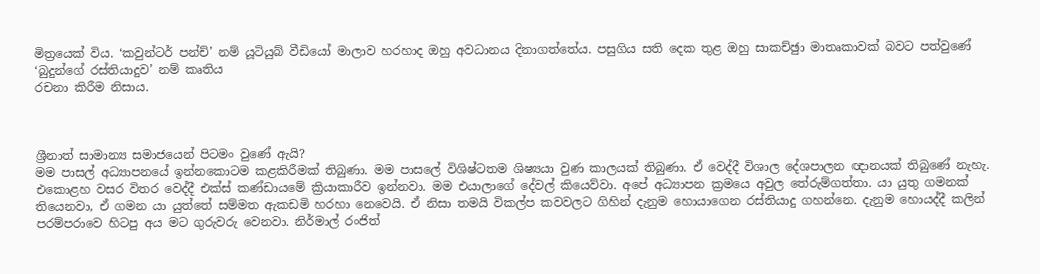මිත්‍රයෙක් විය. ‘කවුන්ටර් පන්ච්’ නම් යූටියුබ් වීඩියෝ මාලාව හරහාද ඔහු අවධානය දිනාගත්තේය. පසුගිය සති දෙක තුළ ඔහු සාකච්ඡුා මාතෘකාවක් බවට පත්වුණේ ‘බුදුන්ගේ රස්තියාදුව’ නම් කෘතිය
රචනා කිරීම නිසාය.



ශ්‍රීනාත් සාමාන්‍ය සමාජයෙන් පිටමං වුණේ ඇයි?
මම පාසල් අධ්‍යාපනයේ ඉන්නකොටම කළකිරීමක් තිබුණා. මම පාසලේ විශිෂ්ටතම ශිෂ්‍යයා වුණ කාලයක් තිබුණා. ඒ වෙද්දී විශාල දේශපාලන ඥානයක් තිබුණේ නැහැ. එකොළහ වසර විතර වෙද්දී එක්ස් කණ්ඩායමේ ක්‍රියාකාරීව ඉන්නවා. මම එයාලාගේ දේවල් කියෙව්වා. අපේ අධ්‍යාපන ක්‍රමයෙ අවුල තේරුම්ගත්තා. යා යුතු ගමනක් තියෙනවා, ඒ ගමන යා යුත්තේ සම්මත ඇකඩමි හරහා නෙවෙයි. ඒ නිසා තමයි විකල්ප කවවලට ගිහින් දැනුම හොයාගෙන රස්තියාදු ගහන්නෙ. දැනුම හොයද්දී කලින් පරම්පරාවෙ හිටපු අය මට ගුරුවරු වෙනවා. නිර්මාල් රංජිත්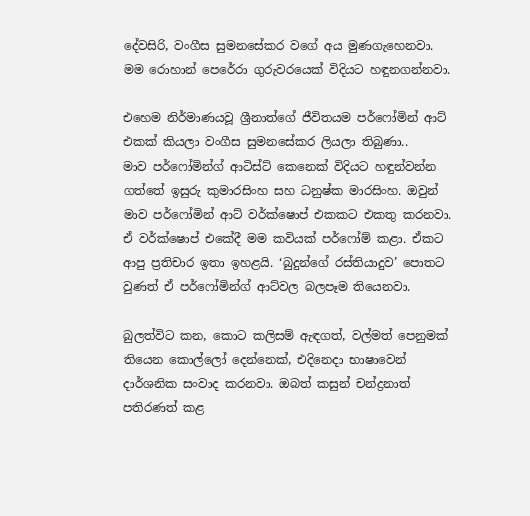දේවසිරි, වංගීස සුමනසේකර වගේ අය මුණගැහෙනවා. මම රොහාන් පෙරේරා ගුරුවරයෙක් විදියට හඳුනගන්නවා.

එහෙම නිර්මාණයවූ ශ්‍රීනාත්ගේ ජීවිතයම පර්ෆෝමින් ආට් එකක් කියලා වංගීස සුමනසේකර ලියලා තිබුණා..
මාව පර්ෆෝමින්ග් ආටිස්ට් කෙනෙක් විදියට හඳුන්වන්න ගත්තේ ඉසුරු කුමාරසිංහ සහ ධනුෂ්ක මාරසිංහ. ඔවුන් මාව පර්ෆෝමින් ආට් වර්ක්ෂොප් එකකට එකතු කරනවා. ඒ වර්ක්ෂොප් එකේදී මම කවියක් පර්ෆෝම් කළා. ඒකට ආපු ප්‍රතිචාර ඉතා ඉහළයි. ‘බුදුන්ගේ රස්තියාදුව’ පොතට වුණත් ඒ පර්ෆෝමින්ග් ආට්වල බලපෑම තියෙනවා.

බුලත්විට කන, කොට කලිසම් ඇඳගත්, වල්මත් පෙනුමක් තියෙන කොල්ලෝ දෙන්නෙක්, එදිනෙදා භාෂාවෙන් දාර්ශනික සංවාද කරනවා. ඔබත් කසුන් චන්ද්‍රනාත් පතිරණත් කළ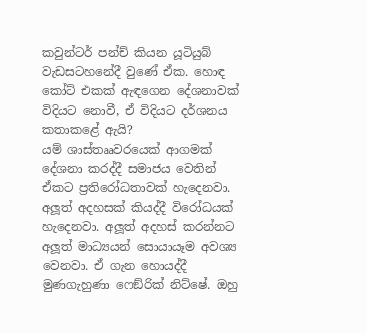කවුන්ටර් පන්ච් කියන යූටියුබ් වැඩසටහනේදී වුණේ ඒක. හොඳ කෝට් එකක් ඇඳගෙන දේශනාවක් විදියට නොවී, ඒ විදියට දර්ශනය කතාකළේ ඇයි?
යම් ශාස්තෲවරයෙක් ආගමක් දේශනා කරද්දී සමාජය වෙතින් ඒකට ප්‍රතිරෝධතාවක් හැදෙනවා. අලූ‍ත් අදහසක් කියද්දී විරෝධයක් හැදෙනවා. අලූ‍ත් අදහස් කරන්නට අලූ‍ත් මාධ්‍යයන් සොයායෑම අවශ්‍ය වෙනවා. ඒ ගැන හොයද්දී මුණගැහුණා ෆෙඞ්රික් නිට්ෂේ. ඔහු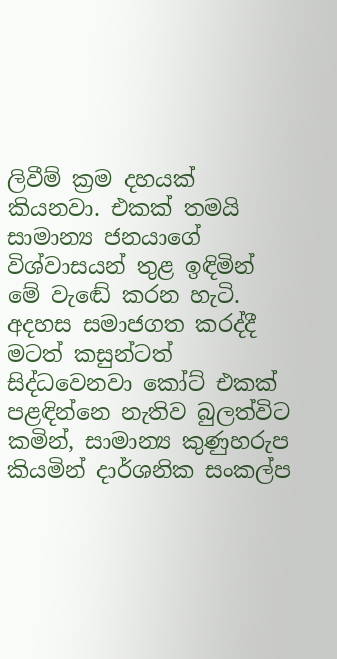ලිවීම් ක්‍රම දහයක් කියනවා. එකක් තමයි සාමාන්‍ය ජනයාගේ විශ්වාසයන් තුළ ඉඳිමින් මේ වැඬේ කරන හැටි. අදහස සමාජගත කරද්දී මටත් කසුන්ටත් සිද්ධවෙනවා කෝට් එකක් පළඳින්නෙ නැතිව බුලත්විට කමින්, සාමාන්‍ය කුණුහරුප කියමින් දාර්ශනික සංකල්ප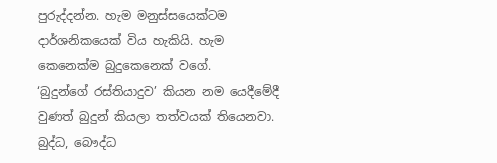පුරුද්දන්න. හැම මනුස්සයෙක්ටම දාර්ශනිකයෙක් විය හැකියි. හැම කෙනෙක්ම බුදුකෙනෙක් වගේ.
‘බුදුන්ගේ රස්තියාදුව’ කියන නම යෙදීමේදී වුණත් බුදුන් කියලා තත්වයක් තියෙනවා. බුද්ධ, බෞද්ධ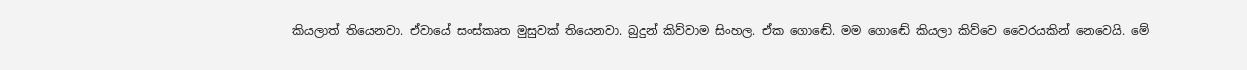කියලාත් තියෙනවා. ඒවායේ සංස්කෘත මුසුවක් තියෙනවා. බුදුන් කිව්වාම සිංහල. ඒක ගොඬේ. මම ගොඬේ කියලා කිව්වෙ වෛරයකින් නෙවෙයි. මේ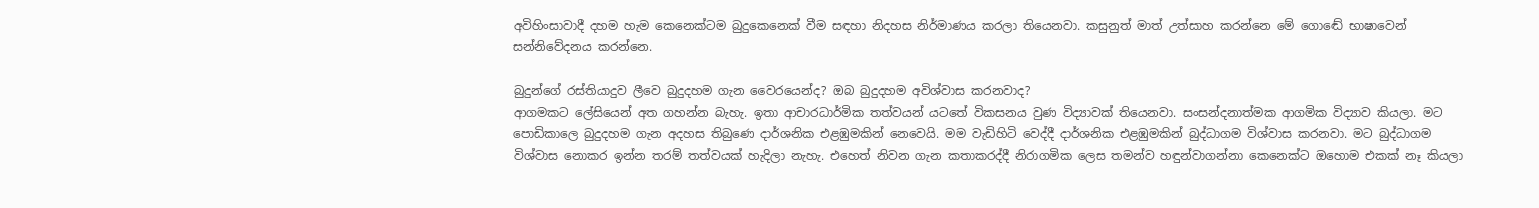අවිහිංසාවාදී දහම හැම කෙනෙක්ටම බුදුකෙනෙක් වීම සඳහා නිදහස නිර්මාණය කරලා තියෙනවා. කසුනුත් මාත් උත්සාහ කරන්නෙ මේ ගොඬේ භාෂාවෙන් සන්නිවේදනය කරන්නෙ.

බුදුන්ගේ රස්තියාදුව ලීවෙ බුදුදහම ගැන වෛරයෙන්ද? ඔබ බුදුදහම අවිශ්වාස කරනවාද?
ආගමකට ලේසියෙන් අත ගහන්න බැහැ. ඉතා ආචාරධාර්මික තත්වයන් යටතේ විකසනය වුණ විද්‍යාවක් තියෙනවා. සංසන්දනාත්මක ආගමික විද්‍යාව කියලා. මට පොඩිකාලෙ බුදුදහම ගැන අදහස තිබුණෙ දාර්ශනික එළඹුමකින් නෙවෙයි. මම වැඩිහිටි වෙද්දී දාර්ශනික එළඹුමකින් බුද්ධාගම විශ්වාස කරනවා. මට බුද්ධාගම විශ්වාස නොකර ඉන්න තරම් තත්වයක් හැදිලා නැහැ. එහෙත් නිවන ගැන කතාකරද්දී නිරාගමික ලෙස තමන්ව හඳුන්වාගන්නා කෙනෙක්ට ඔහොම එකක් නෑ කියලා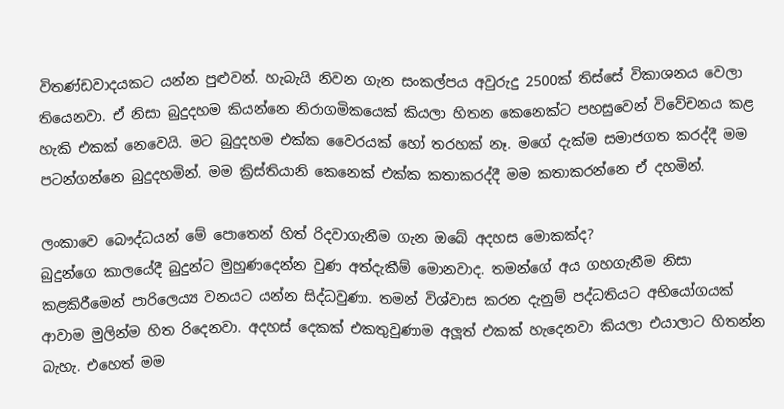විතණ්ඩවාදයකට යන්න පුළුවන්. හැබැයි නිවන ගැන සංකල්පය අවුරුදු 2500ක් තිස්සේ විකාශනය වෙලා තියෙනවා. ඒ නිසා බුදුදහම කියන්නෙ නිරාගමිකයෙක් කියලා හිතන කෙනෙක්ට පහසුවෙන් විවේචනය කළ හැකි එකක් නෙවෙයි. මට බුදුදහම එක්ක වෛරයක් හෝ තරහක් නෑ. මගේ දැක්ම සමාජගත කරද්දී මම පටන්ගන්නෙ බුදුදහමින්. මම ක්‍රිස්තියානි කෙනෙක් එක්ක කතාකරද්දී මම කතාකරන්නෙ ඒ දහමින්.

ලංකාවෙ බෞද්ධයන් මේ පොතෙන් හිත් රිදවාගැනීම ගැන ඔබේ අදහස මොකක්ද?
බුදුන්ගෙ කාලයේදී බුදුන්ට මුහුණදෙන්න වුණ අත්දැකීම් මොනවාද. තමන්ගේ අය ගහගැනීම නිසා කළකිරීමෙන් පාරිලෙය්‍ය වනයට යන්න සිද්ධවුණා. තමන් විශ්වාස කරන දැනුම් පද්ධතියට අභියෝගයක් ආවාම මුලින්ම හිත රිදෙනවා. අදහස් දෙකක් එකතුවුණාම අලූ‍ත් එකක් හැදෙනවා කියලා එයාලාට හිතන්න බැහැ. එහෙත් මම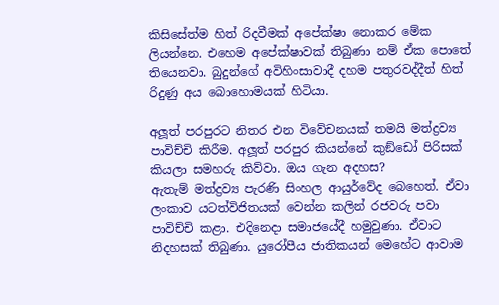කිසිසේත්ම හිත් රිදවීමක් අපේක්ෂා නොකර මේක ලියන්නෙ. එහෙම අපේක්ෂාවක් තිබුණා නම් ඒක පොතේ තියෙනවා. බුදුන්ගේ අවිහිංසාවාදී දහම පතුරවද්දීත් හිත් රිදුණු අය බොහොමයක් හිටියා.

අලූ‍ත් පරපුරට නිතර එන විවේචනයක් තමයි මත්ද්‍රව්‍ය පාවිච්චි කිරීම. අලූ‍ත් පරපුර කියන්නේ කුඞ්ඩෝ පිරිසක් කියලා සමහරු කිව්වා. ඔය ගැන අදහස?
ඇතැම් මත්ද්‍රව්‍ය පැරණි සිංහල ආයුර්වේද බෙහෙත්. ඒවා ලංකාව යටත්විජිතයක් වෙන්න කලින් රජවරු පවා පාවිච්චි කළා. එදිනෙදා සමාජයේදී හමුවුණා. ඒවාට නිදහසක් තිබුණා. යුරෝපීය ජාතිකයන් මෙහේට ආවාම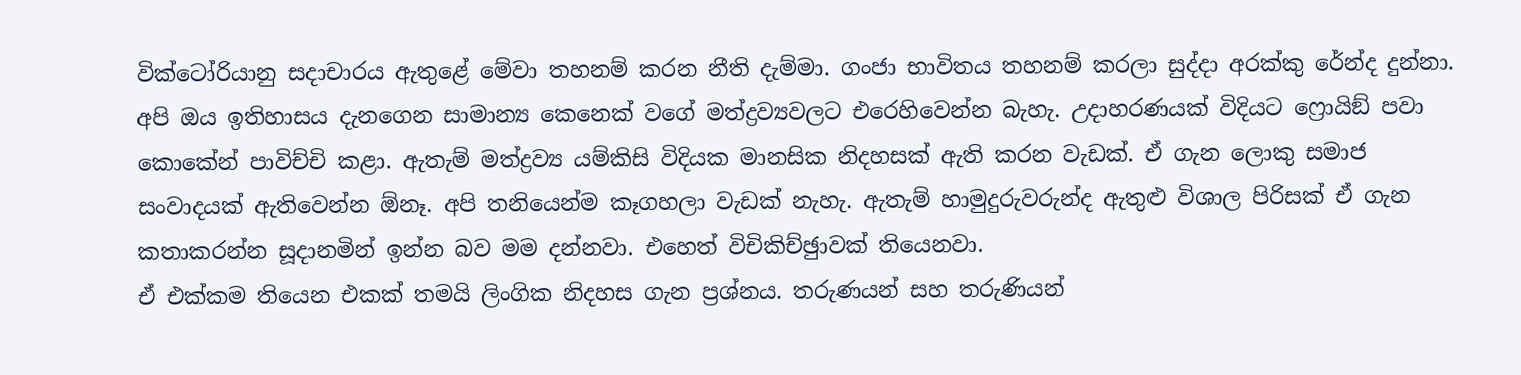වික්ටෝරියානු සදාචාරය ඇතුළේ මේවා තහනම් කරන නීති දැම්මා. ගංජා භාවිතය තහනම් කරලා සුද්දා අරක්කු රේන්ද දුන්නා. අපි ඔය ඉතිහාසය දැනගෙන සාමාන්‍ය කෙනෙක් වගේ මත්ද්‍රව්‍යවලට එරෙහිවෙන්න බැහැ. උදාහරණයක් විදියට ෆ්‍රොයිඞ් පවා කොකේන් පාවිච්චි කළා. ඇතැම් මත්ද්‍රව්‍ය යම්කිසි විදියක මානසික නිදහසක් ඇති කරන වැඩක්. ඒ ගැන ලොකු සමාජ සංවාදයක් ඇතිවෙන්න ඕනෑ. අපි තනියෙන්ම කෑගහලා වැඩක් නැහැ. ඇතැම් හාමුදුරුවරුන්ද ඇතුළු විශාල පිරිසක් ඒ ගැන කතාකරන්න සූදානමින් ඉන්න බව මම දන්නවා. එහෙත් විචිකිච්ඡුාවක් තියෙනවා.
ඒ එක්කම තියෙන එකක් තමයි ලිංගික නිදහස ගැන ප්‍රශ්නය. තරුණයන් සහ තරුණියන්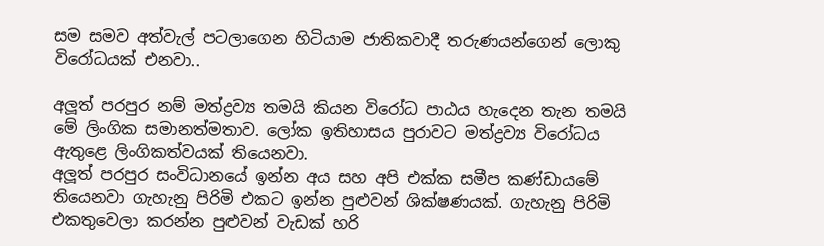සම සමව අත්වැල් පටලාගෙන හිටියාම ජාතිකවාදී තරුණයන්ගෙන් ලොකු විරෝධයක් එනවා..

අලූ‍ත් පරපුර නම් මත්ද්‍රව්‍ය තමයි කියන විරෝධ පාඨය හැදෙන තැන තමයි මේ ලිංගික සමානත්මතාව. ලෝක ඉතිහාසය පුරාවට මත්ද්‍රව්‍ය විරෝධය ඇතුළෙ ලිංගිකත්වයක් තියෙනවා.
අලූ‍ත් පරපුර සංවිධානයේ ඉන්න අය සහ අපි එක්ක සමීප කණ්ඩායමේ තියෙනවා ගැහැනු පිරිමි එකට ඉන්න පුළුවන් ශික්ෂණයක්. ගැහැනු පිරිමි එකතුවෙලා කරන්න පුළුවන් වැඩක් හරි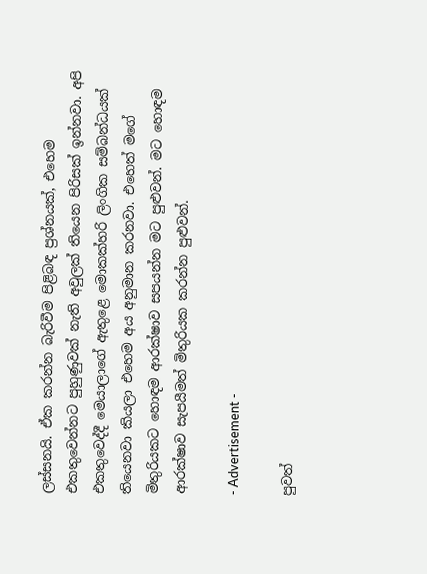ලස්සනයි. ඒක කරන්න බැරිවීම පිළිබඳ ප්‍රශ්නයක්, එහෙම එකතුවෙන්නට පුහුණුවක් නැති අවුලක් තියෙන පිරිසක් ඉන්නවා. අපි එකතුවෙද්දී මෙයාලාගේ ඇතුළෙ මොකක්හරි ලිංගික සම්බන්ධයක් තියෙනවා කියලා එහෙම අය අනුමාන කරනවා. එහෙත් මගේ මිතුරියකට හොඳම ආරක්ෂාව සපයන්න මට පුළුවන්. මට හොඳම ආරක්ෂාව සැපයීමත් මිතුරියක කරන්න පුළුවන්.

- Advertisement -

පුවත්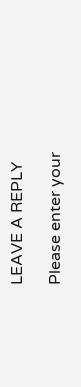LEAVE A REPLY

Please enter your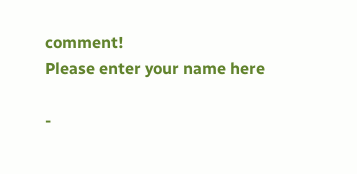comment!
Please enter your name here

-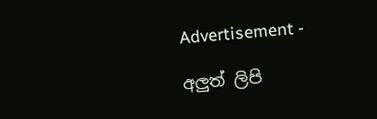Advertisement -

අලුත් ලිපි